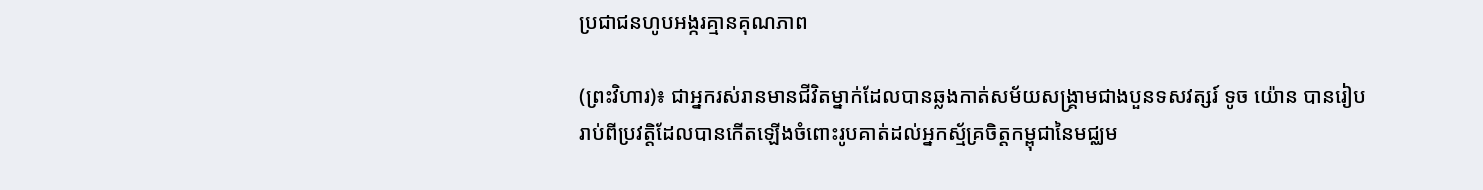ប្រជាជនហូបអង្ករគ្មានគុណភាព

(ព្រះវិហារ)៖ ជាអ្នករស់រានមានជីវិតម្នាក់ដែលបានឆ្លងកាត់សម័យសង្គ្រាមជាងបួនទសវត្សរ៍ ទូច យ៉ោន បានរៀបរាប់ពីប្រវត្តិដែលបានកើតឡើងចំពោះរូបគាត់ដល់អ្នកស្ម័គ្រចិត្តកម្ពុជានៃមជ្ឈម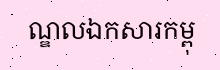ណ្ឌលឯកសារកម្ពុ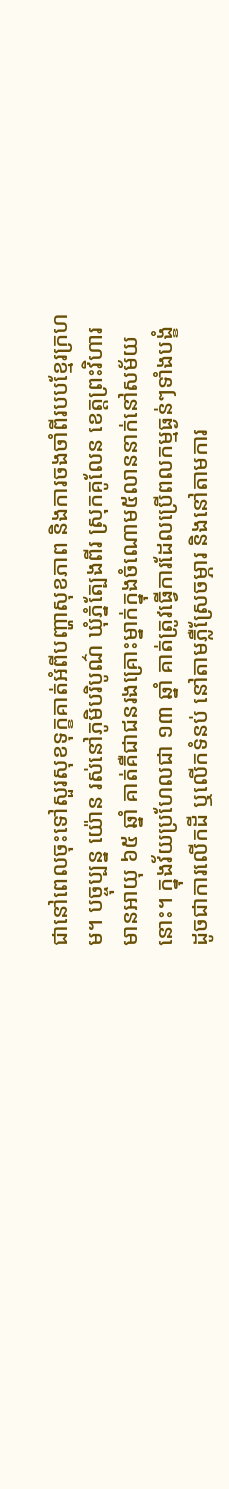ជានៅពេលចុះទៅសួរសុខទុក្ខគាត់អំពីបញ្ហាសុខភាព និងការចងចាំពីរបបខ្មែរក្រហម។ បច្ចុប្បន្ន យ៉ោន រស់នៅភូមិបរិបូណ៌ ឃុំភ្នំត្បែងពីរ ស្រុកគូលែន ខេត្តព្រះវិហារ មានអាយុ ៦៥ ឆ្នាំ គាត់គឺជាជនរងគ្រោះម្នាក់ក្នុងចំណោម៥លាននាក់នៅសម័យនោះ។ ក្នុងវ័យប្រហែលជា ១៣ ឆ្នាំ គាត់ត្រូវធ្វើការដែលប្រើពលកម្មធ្ងន់ៗទាំងបង្ខំ ដូចជាការលើកដី ឬលើកទំនប់ នៅតាមភ្លឺស្រែចម្ភារ និងនៅតាមការ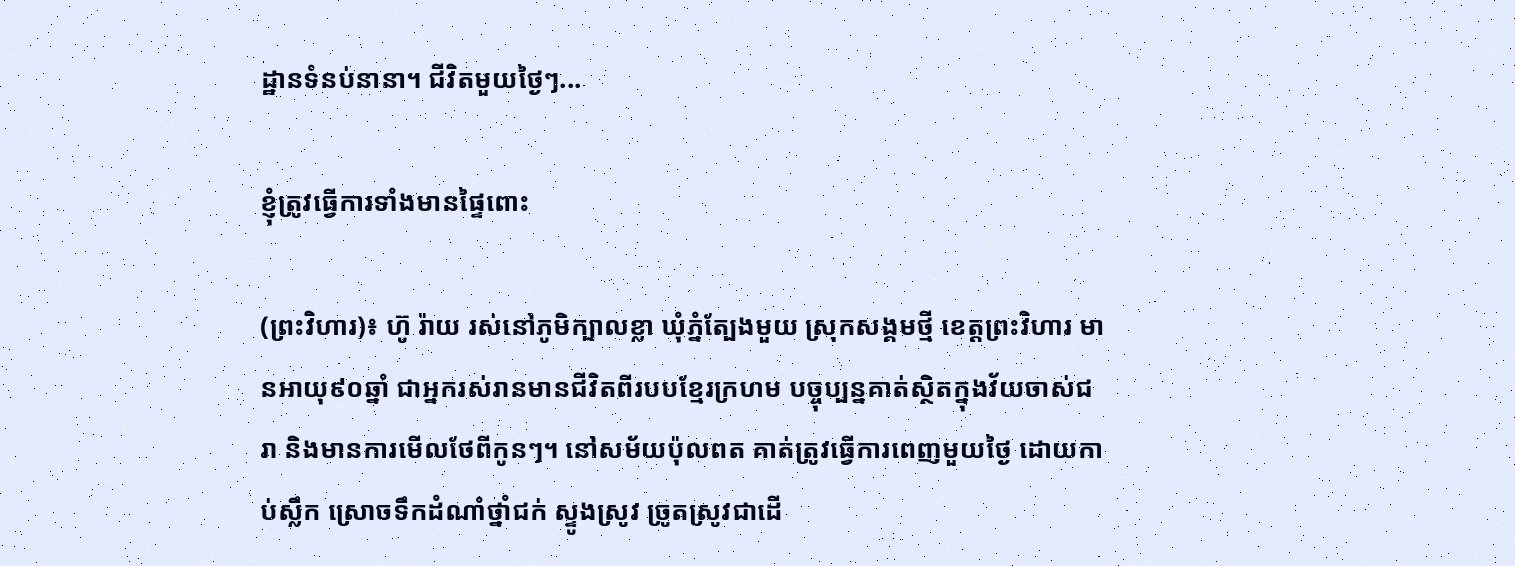ដ្ឋានទំនប់នានា។ ជីវិតមួយថ្ងៃៗ...

ខ្ញុំត្រូវធ្វើការទាំងមានផ្ទៃពោះ

(ព្រះវិហារ)៖ ហ៊ូ រ៉ាយ រស់នៅភូមិក្បាលខ្លា ឃុំភ្នំត្បែងមួយ ស្រុកសង្គមថ្មី ខេត្តព្រះវិហារ មានអាយុ៩០ឆ្នាំ ជាអ្នករស់រានមានជីវិតពីរបបខ្មែរក្រហម បច្ចុប្បន្នគាត់ស្ថិតក្នុងវ័យចាស់ជរា និងមានការមើលថែពីកូនៗ។ នៅសម័យប៉ុលពត គាត់ត្រូវធ្វើការពេញមួយថ្ងៃ ដោយកាប់ស្លឹក ស្រោចទឹកដំណាំថ្នាំជក់ ស្ទូងស្រូវ ច្រូតស្រូវជាដើ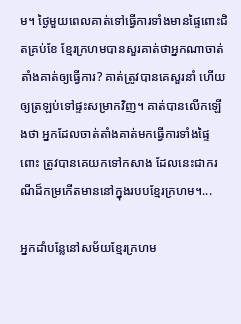ម។ ថ្ងៃមួយពេលគាត់ទៅធ្វើការទាំងមានផ្ទៃពោះជិតគ្រប់ខែ ខ្មែរក្រហមបានសួរគាត់ថាអ្នកណាចាត់តាំងគាត់ឲ្យធ្វើការ? គាត់ត្រូវបានគេសួរនាំ ហើយឲ្យត្រឡប់ទៅផ្ទះសម្រាកវិញ។ គាត់បានលើកឡើងថា អ្នកដែលចាត់តាំងគាត់មកធ្វើការទាំងផ្ទៃពោះ ត្រូវបានគេយកទៅកសាង ដែលនេះជាករណីដ៏កម្រកើតមាននៅក្នុងរបបខ្មែរក្រហម។...

អ្នកដាំបន្លែនៅសម័យខ្មែរក្រហម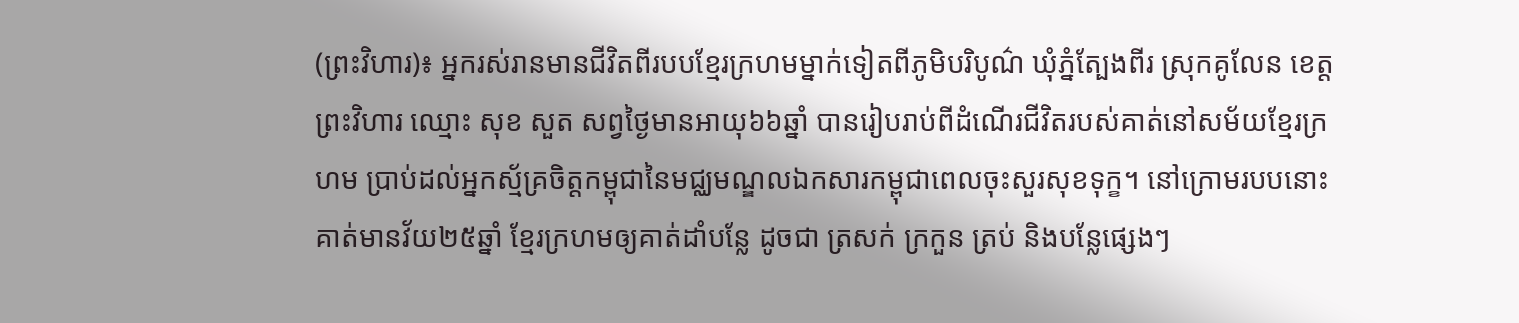(ព្រះវិហារ)៖ អ្នករស់រានមានជីវិតពីរបបខ្មែរក្រហមម្នាក់ទៀតពីភូមិបរិបូណ៌ ឃុំភ្នំត្បែងពីរ ស្រុកគូលែន ខេត្តព្រះវិហារ ឈ្មោះ សុខ សួត សព្វថ្ងៃមានអាយុ៦៦ឆ្នាំ បានរៀបរាប់ពីដំណើរជីវិតរបស់គាត់នៅសម័យខ្មែរក្រហម ប្រាប់ដល់អ្នកស្ម័គ្រចិត្តកម្ពុជានៃមជ្ឈមណ្ឌលឯកសារកម្ពុជាពេលចុះសួរសុខទុក្ខ។ នៅក្រោមរបបនោះ គាត់មានវ័យ២៥ឆ្នាំ ខ្មែរក្រហមឲ្យគាត់ដាំបន្លែ ដូចជា ត្រសក់ ក្រកួន ត្រប់ និងបន្លែផ្សេងៗ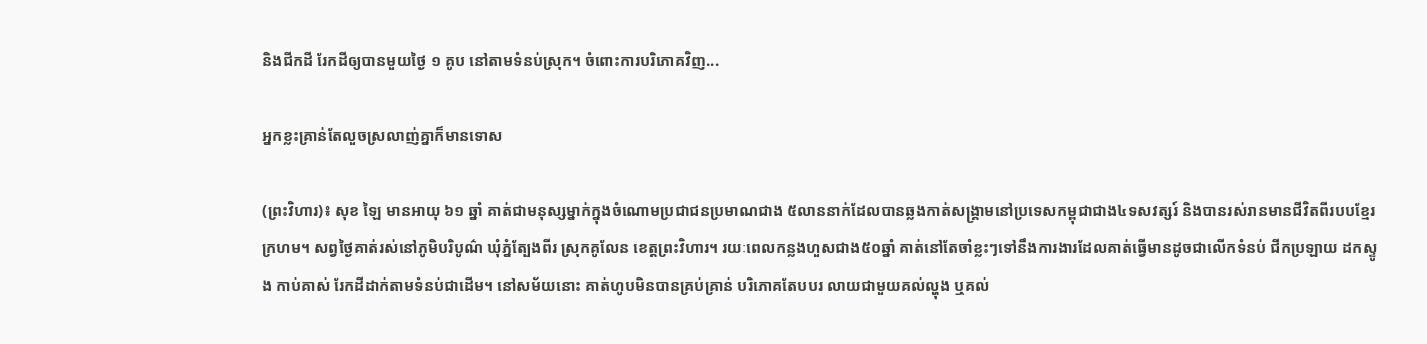និងជីកដី រែកដីឲ្យបានមួយថ្ងៃ ១ គូប នៅតាមទំនប់ស្រុក។ ចំពោះការបរិភោគវិញ...

អ្នកខ្លះគ្រាន់តែលួចស្រលាញ់គ្នាក៏មានទោស

(ព្រះវិហារ)៖ សុខ ឡៃ មានអាយុ ៦១ ឆ្នាំ គាត់ជាមនុស្សម្នាក់ក្នុងចំណោមប្រជាជនប្រមាណជាង ៥លាននាក់ដែលបានឆ្លងកាត់សង្គ្រាមនៅប្រទេសកម្ពុជាជាង៤ទសវត្សរ៍ និងបានរស់រានមានជីវិតពីរបបខ្មែរក្រហម។ សព្វថ្ងៃគាត់រស់នៅភូមិបរិបូណ៌ ឃុំភ្នំត្បែងពីរ ស្រុកគូលែន ខេត្តព្រះវិហារ។ រយៈពេលកន្លងហួសជាង៥០ឆ្នាំ គាត់នៅតែចាំខ្លះៗទៅនឹងការងារដែលគាត់ធ្វើមានដូចជាលើកទំនប់ ជីកប្រឡាយ ដកស្ទូង កាប់គាស់ រែកដីដាក់តាមទំនប់ជាដើម។ នៅសម័យនោះ គាត់ហូបមិនបានគ្រប់គ្រាន់ បរិភោគតែបបរ លាយជាមួយគល់ល្ហុង ឬគល់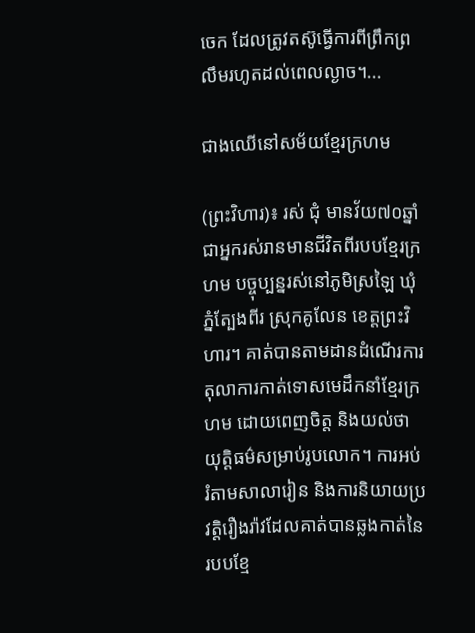ចេក ដែលត្រូវតស៊ូធ្វើការពីព្រឹកព្រលឹមរហូតដល់ពេលល្ងាច។...

ជាងឈើនៅសម័យខ្មែរក្រហម

(ព្រះវិហារ)៖ រស់ ជុំ មានវ័យ៧០ឆ្នាំ ជាអ្នករស់រានមានជីវិតពីរបបខ្មែរក្រហម បច្ចុប្បន្នរស់នៅភូមិស្រឡៃ ឃុំភ្នំត្បែងពីរ ស្រុកគូលែន ខេត្តព្រះវិហារ។ គាត់បានតាមដានដំណើរការតុលាការកាត់ទោសមេដឹកនាំខ្មែរក្រហម ដោយពេញចិត្ត និងយល់ថាយុត្តិធម៌សម្រាប់រូបលោក។ ការអប់រំតាមសាលារៀន និងការនិយាយប្រវត្តិរឿងរ៉ាវដែលគាត់បានឆ្លងកាត់នៃរបបខ្មែ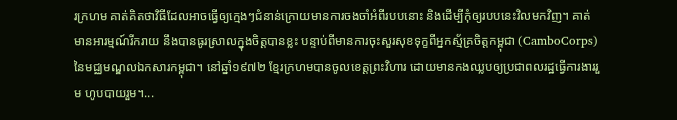រក្រហម គាត់គិតថាវិធីដែលអាចធ្វើឲ្យក្មេងៗជំនាន់ក្រោយមានការចងចាំអំពីរបបនោះ និងដើម្បីកុំឲ្យរបបនេះវិលមកវិញ។ គាត់មានអារម្មណ៍រីករាយ នឹងបានធូរស្រាលក្នុងចិត្តបានខ្លះ បន្ទាប់ពីមានការចុះសួរសុខទុក្ខពីអ្នកស្ម័គ្រចិត្តកម្ពុជា (CamboCorps) នៃមជ្ឈមណ្ឌលឯកសារកម្ពុជា។ នៅឆ្នាំ១៩៧២ ខ្មែរក្រហមបានចូលខេត្តព្រះវិហារ ដោយមានកងឈ្លបឲ្យប្រជាពលរដ្ឋធ្វើការងាររួម ហូបបាយរួម។...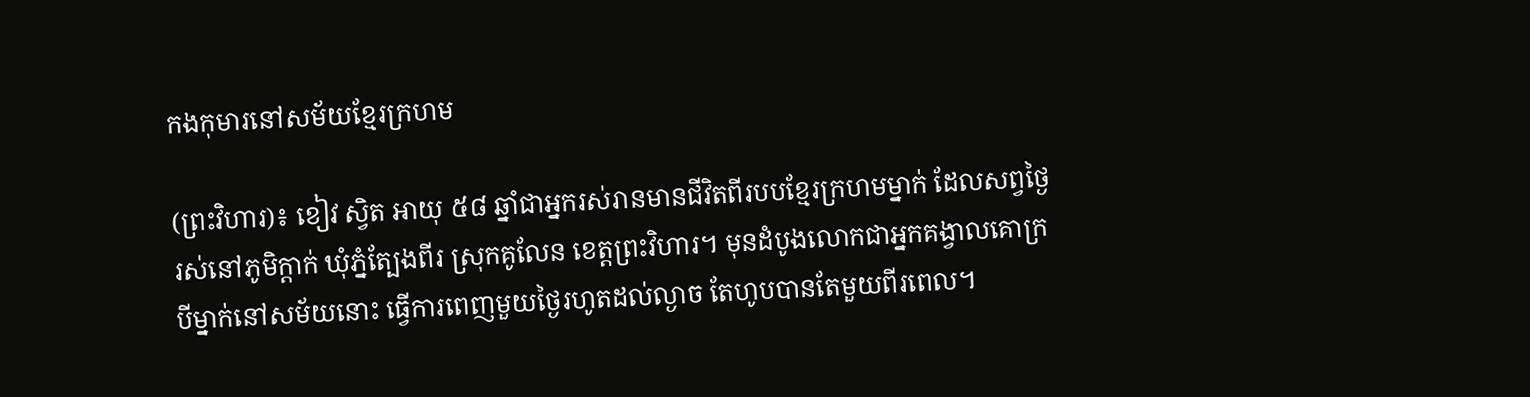កងកុមារនៅសម័យខ្មែរក្រហម

(ព្រះវិហារ)៖ ខៀវ ស្វិត អាយុ ៥៨ ឆ្នាំជាអ្នករស់រានមានជីវិតពីរបបខ្មែរក្រហមម្នាក់ ដែលសព្វថ្ងៃរស់នៅភូមិក្តាក់ ឃុំភ្នំត្បែងពីរ ស្រុកគូលែន ខេត្តព្រះវិហារ។ មុនដំបូងលោកជាអ្នកគង្វាលគោក្របីម្នាក់នៅសម័យនោះ ធ្វើការពេញមួយថ្ងៃរហូតដល់ល្ងាច តែហូបបានតែមួយពីរពេល។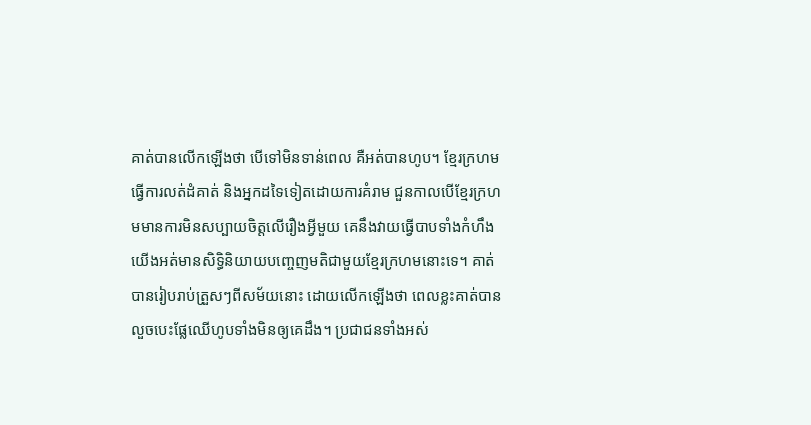គាត់បានលើកឡើងថា បើទៅមិនទាន់ពេល គឺអត់បានហូប។ ខ្មែរក្រហមធ្វើការលត់ដំគាត់ និងអ្នកដទៃទៀតដោយការគំរាម ជួនកាលបើខ្មែរក្រហមមានការមិនសប្បាយចិត្តលើរឿងអ្វីមួយ គេនឹងវាយធ្វើបាបទាំងកំហឹង យើងអត់មានសិទ្ធិនិយាយបញ្ចេញមតិជាមួយខ្មែរក្រហមនោះទេ។ គាត់បានរៀបរាប់ត្រួសៗពីសម័យនោះ ដោយលើកឡើងថា ពេលខ្លះគាត់បានលួចបេះផ្លែឈើហូបទាំងមិនឲ្យគេដឹង។ ប្រជាជនទាំងអស់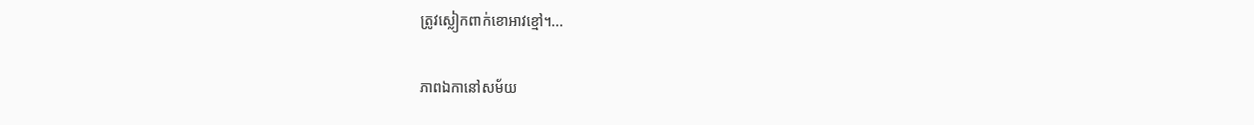ត្រូវស្លៀកពាក់ខោអាវខ្មៅ។...

ភាពឯកានៅសម័យ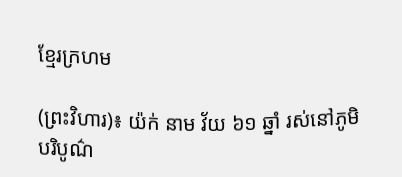ខ្មែរក្រហម

(ព្រះវិហារ)៖ យ៉ក់ នាម វ័យ ៦១ ឆ្នាំ រស់នៅភូមិបរិបូណ៌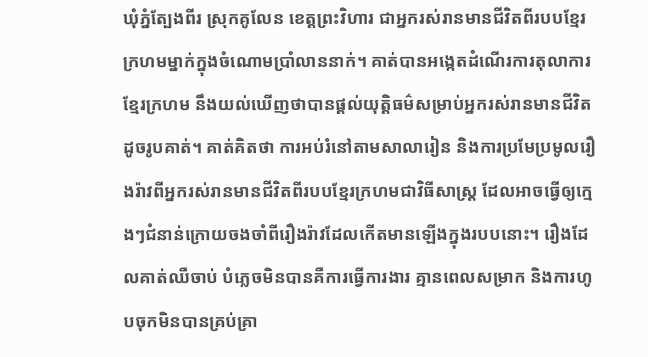ឃុំភ្នំត្បែងពីរ ស្រុកគូលែន ខេត្តព្រះវិហារ ជាអ្នករស់រានមានជីវិតពីរបបខ្មែរក្រហមម្នាក់ក្នុងចំណោមប្រាំលាននាក់។ គាត់បានអង្កេតដំណើរការតុលាការខ្មែរក្រហម នឹងយល់ឃើញថាបានផ្តល់យុត្តិធម៌សម្រាប់អ្នករស់រានមានជីវិតដូចរូបគាត់។ គាត់គិតថា ការអប់រំនៅតាមសាលារៀន និងការប្រមែប្រមូលរឿងរ៉ាវពីអ្នករស់រានមានជីវិតពីរបបខ្មែរក្រហមជាវិធីសាស្រ្ត ដែលអាចធ្វើឲ្យក្មេងៗជំនាន់ក្រោយចងចាំពីរឿងរ៉ាវដែលកើតមានឡើងក្នុងរបបនោះ។ រឿងដែលគាត់ឈឺចាប់ បំភ្លេចមិនបានគឺការធ្វើការងារ គ្មានពេលសម្រាក និងការហូបចុកមិនបានគ្រប់គ្រា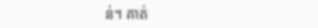ន់។ គាត់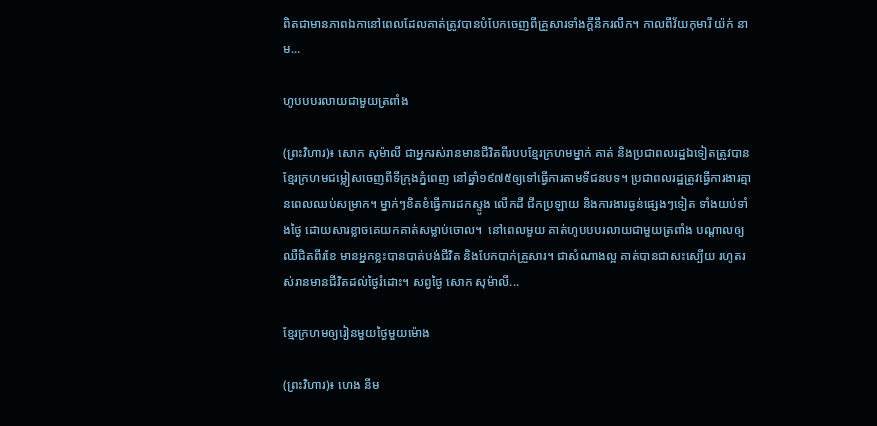ពិតជាមានភាពឯកានៅពេលដែលគាត់ត្រូវបានបំបែកចេញពីគ្រួសារទាំងក្តីនឹករលឹក។ កាលពីវ័យកុមារី យ៉ក់ នាម...

ហូបបបរលាយជាមួយត្រពាំង

(ព្រះវិហារ)៖ សោក សុម៉ាលី ជាអ្នករស់រានមានជីវិតពីរបបខ្មែរក្រហមម្នាក់ គាត់ និងប្រជាពលរដ្ឋឯទៀតត្រូវបានខ្មែរក្រហមជម្លៀសចេញពីទីក្រុងភ្នំពេញ នៅឆ្នាំ១៩៧៥ឲ្យទៅធ្វើការតាមទីជនបទ។ ប្រជាពលរដ្ឋត្រូវធ្វើការងារគ្មានពេលឈប់សម្រាក។ ម្នាក់ៗខិតខំធ្វើការដកស្ទូង លើកដី ជីកប្រឡាយ និងការងារធ្ងន់ផ្សេងៗទៀត ទាំងយប់ទាំងថ្ងៃ ដោយសារខ្លាចគេយកគាត់សម្លាប់ចោល។  នៅពេលមួយ គាត់ហូបបបរលាយជាមួយត្រពាំង បណ្តាលឲ្យឈឺជិតពីរខែ មានអ្នកខ្លះបានបាត់បង់ជីវិត និងបែកបាក់គ្រួសារ។ ជាសំណាងល្អ គាត់បានជាសះស្បើយ រហូតរស់រានមានជីវិតដល់ថ្ងៃរំដោះ។ សព្វថ្ងៃ សោក សុម៉ាលី...

ខ្មែរក្រហមឲ្យរៀនមួយថ្ងៃមួយម៉ោង

(ព្រះវិហារ)៖ ហេង នីម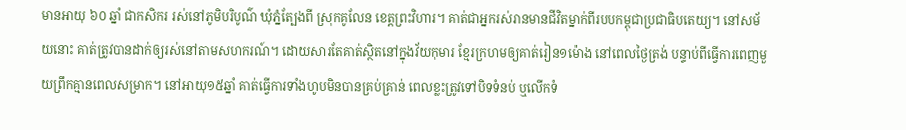មានអាយុ ៦០ ឆ្នាំ ជាកសិករ រស់នៅភូមិបរិបូណ៌ ឃុំភ្នំត្បែងពី ស្រុកគូលែន ខេត្តព្រះវិហារ។ គាត់ជាអ្នករស់រានមានជីវិតម្នាក់ពីរបបកម្ពុជាប្រជាធិបតេយ្យ។ នៅសម័យនោះ គាត់ត្រូវបានដាក់ឲ្យរស់នៅតាមសហករណ៍។ ដោយសារតែគាត់ស្ថិតនៅក្នុងវ័យកុមារ ខ្មែរក្រហមឲ្យគាត់រៀន១ម៉ោង នៅពេលថ្ងៃត្រង់ បន្ទាប់ពីធ្វើការពេញមួយព្រឹកគ្មានពេលសម្រាក។ នៅអាយុ១៥ឆ្នាំ គាត់ធ្វើការទាំងហូបមិនបានគ្រប់គ្រាន់ ពេលខ្លះត្រូវទៅបិទទំនប់ ឬលើកទំ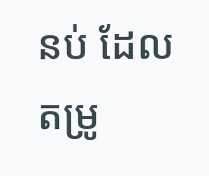នប់ ដែលតម្រូ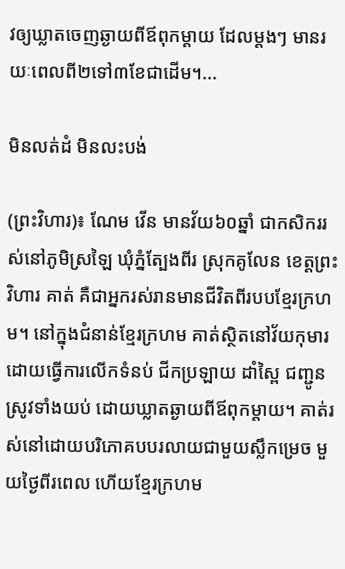វឲ្យឃ្លាតចេញឆ្ងាយពីឪពុកម្តាយ ដែលម្តងៗ មានរយៈពេលពី២ទៅ៣ខែជាដើម។...

មិនលត់ដំ មិនលះបង់

(ព្រះវិហារ)៖ ណែម វើន មានវ័យ៦០ឆ្នាំ ជាកសិកររស់នៅភូមិស្រឡៃ ឃុំភ្នំត្បែងពីរ ស្រុកគូលែន ខេត្តព្រះវិហារ គាត់ គឺជាអ្នករស់រានមានជីវិតពីរបបខ្មែរក្រហម។ នៅក្នុងជំនាន់ខ្មែរក្រហម គាត់ស្ថិតនៅវ័យកុមារ ដោយធ្វើការលើកទំនប់ ជីកប្រឡាយ ដាំស្ពៃ ជញ្ជូនស្រូវទាំងយប់ ដោយឃ្លាតឆ្ងាយពីឪពុកម្តាយ។ គាត់រស់នៅដោយបរិភោគបបរលាយជាមួយស្លឹកម្រេច មួយថ្ងៃពីរពេល ហើយខ្មែរក្រហម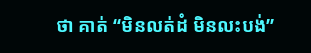ថា គាត់ “មិនលត់ដំ មិនលះបង់”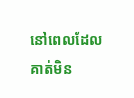នៅពេលដែលគាត់មិន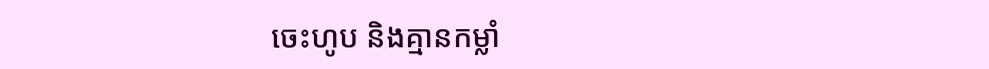ចេះហូប និងគ្មានកម្លាំ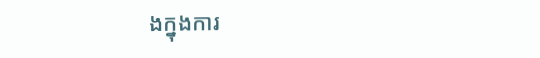ងក្នុងការ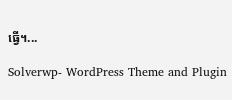ធ្វើ។...

Solverwp- WordPress Theme and Plugin